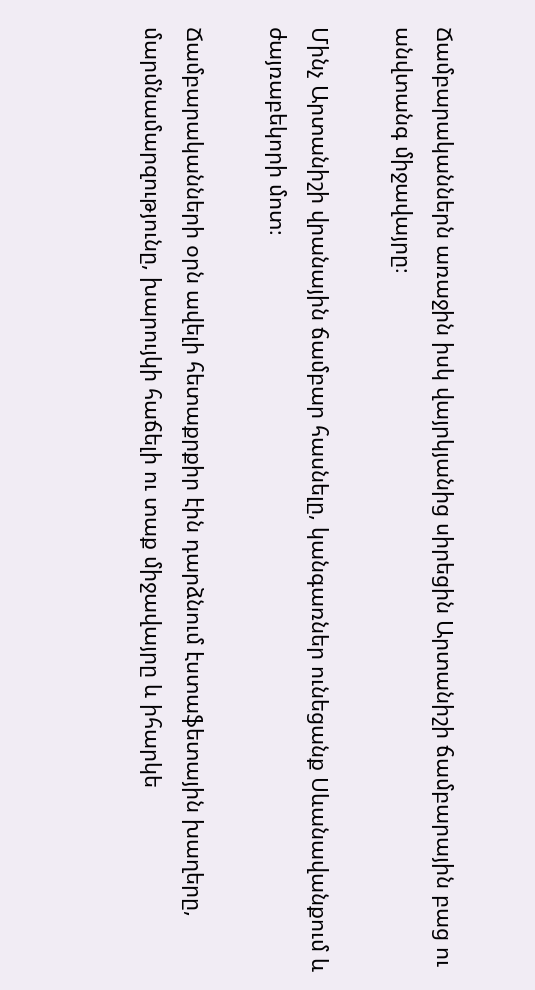Ճամբարականներն առաջին իսկ վայրկյանից սիրեցին Արտանիշի ճամբարային բաց ու անվտանգ միջավայրը։

Մինչ Արտանիշի վրանային ճամբար հասնելը, կանգառներ ունեցանք Սևանավանքում և ժայռաբեկորի մոտ։

Ճամբարականների օրն ավելի հետաքրքիր էին դարձնում էստաֆետային խաղերը, մարմնամարզությունը, խարույկի հաճելի ու տաք միջավայրը և իհարկե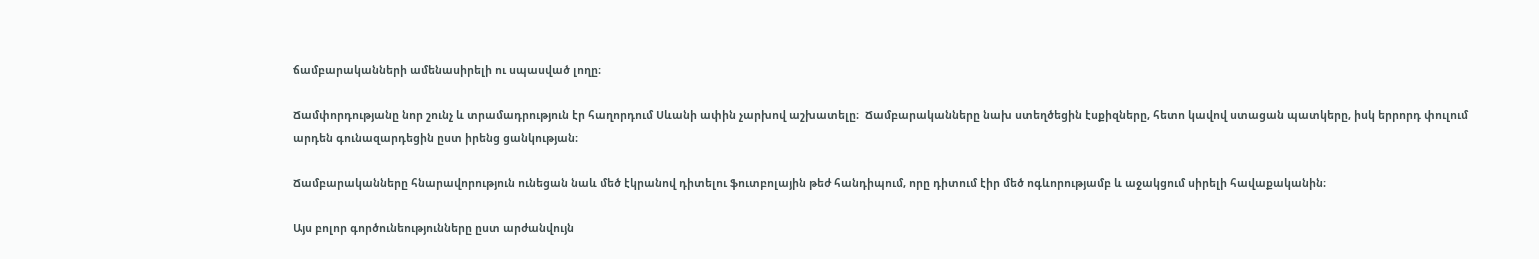ճամբարականների ամենասիրելի ու սպասված լողը։

Ճամփորդությանը նոր շունչ և տրամադրություն էր հաղորդում Սևանի ափին չարխով աշխատելը։  Ճամբարականները նախ ստեղծեցին էսքիզները, հետո կավով ստացան պատկերը, իսկ երրորդ փուլում արդեն գունազարդեցին ըստ իրենց ցանկության։

Ճամբարականները հնարավորություն ունեցան նաև մեծ էկրանով դիտելու ֆուտբոլային թեժ հանդիպում, որը դիտում էիր մեծ ոգևորությամբ և աջակցում սիրելի հավաքականին։

Այս բոլոր գործունեությունները ըստ արժանվույն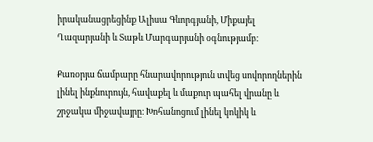իրականացրեցինք Ալիսա Գևորգյանի, Միքայել Ղազարյանի և Տաթև Մարգարյանի օգնությամբ։

Քառօրյա ճամբարը հնարավորություն տվեց սովորողներին լինել ինքնուրույն, հավաքել և մաքուր պահել վրանը և շրջակա միջավայրը։ Խոհանոցում լինել կոկիկ և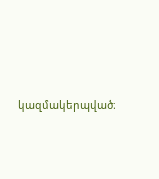կազմակերպված։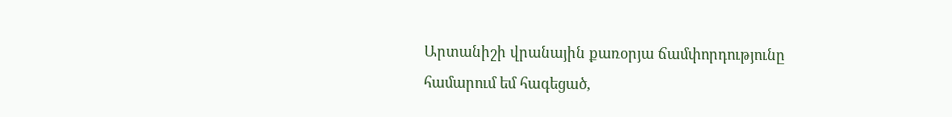Արտանիշի վրանային քառօրյա ճամփորդությունը համարում եմ հագեցած,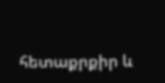հետաքրքիր և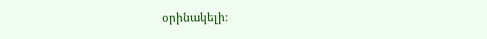օրինակելի։